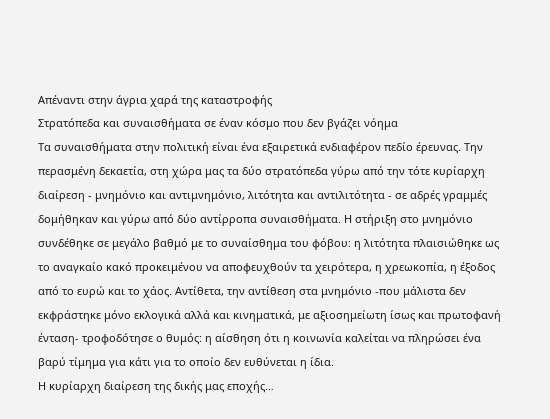Απέναντι στην άγρια χαρά της καταστροφής
Στρατόπεδα και συναισθήματα σε έναν κόσμο που δεν βγάζει νόημα
Τα συναισθήματα στην πολιτική είναι ένα εξαιρετικά ενδιαφέρον πεδίο έρευνας. Την περασμένη δεκαετία, στη χώρα μας τα δύο στρατόπεδα γύρω από την τότε κυρίαρχη διαίρεση - μνημόνιο και αντιμνημόνιο, λιτότητα και αντιλιτότητα - σε αδρές γραμμές δομήθηκαν και γύρω από δύο αντίρροπα συναισθήματα. Η στήριξη στο μνημόνιο συνδέθηκε σε μεγάλο βαθμό με το συναίσθημα του φόβου: η λιτότητα πλαισιώθηκε ως το αναγκαίο κακό προκειμένου να αποφευχθούν τα χειρότερα, η χρεωκοπία, η έξοδος από το ευρώ και το χάος. Αντίθετα, την αντίθεση στα μνημόνιο -που μάλιστα δεν εκφράστηκε μόνο εκλογικά αλλά και κινηματικά, με αξιοσημείωτη ίσως και πρωτοφανή ένταση- τροφοδότησε ο θυμός: η αίσθηση ότι η κοινωνία καλείται να πληρώσει ένα βαρύ τίμημα για κάτι για το οποίο δεν ευθύνεται η ίδια.
Η κυρίαρχη διαίρεση της δικής μας εποχής…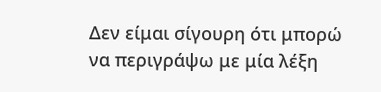Δεν είμαι σίγουρη ότι μπορώ να περιγράψω με μία λέξη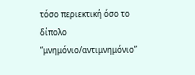τόσο περιεκτική όσο το δίπολο “μνημόνιο/αντιμνημόνιο”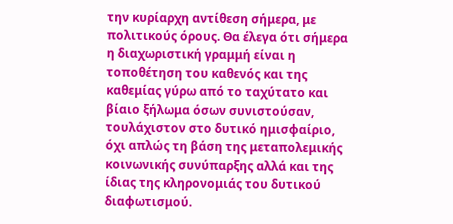την κυρίαρχη αντίθεση σήμερα, με πολιτικούς όρους. Θα έλεγα ότι σήμερα η διαχωριστική γραμμή είναι η τοποθέτηση του καθενός και της καθεμίας γύρω από το ταχύτατο και βίαιο ξήλωμα όσων συνιστούσαν, τουλάχιστον στο δυτικό ημισφαίριο, όχι απλώς τη βάση της μεταπολεμικής κοινωνικής συνύπαρξης αλλά και της ίδιας της κληρονομιάς του δυτικού διαφωτισμού.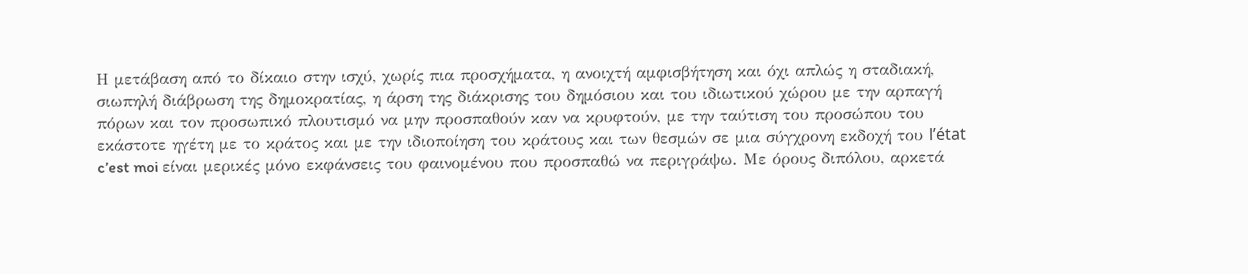Η μετάβαση από το δίκαιο στην ισχύ, χωρίς πια προσχήματα, η ανοιχτή αμφισβήτηση και όχι απλώς η σταδιακή, σιωπηλή διάβρωση της δημοκρατίας, η άρση της διάκρισης του δημόσιου και του ιδιωτικού χώρου με την αρπαγή πόρων και τον προσωπικό πλουτισμό να μην προσπαθούν καν να κρυφτούν, με την ταύτιση του προσώπου του εκάστοτε ηγέτη με το κράτος και με την ιδιοποίηση του κράτους και των θεσμών σε μια σύγχρονη εκδοχή του l’état c’est moi είναι μερικές μόνο εκφάνσεις του φαινομένου που προσπαθώ να περιγράψω. Με όρους διπόλου, αρκετά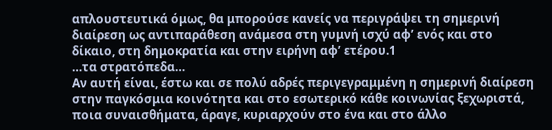απλουστευτικά όμως, θα μπορούσε κανείς να περιγράψει τη σημερινή διαίρεση ως αντιπαράθεση ανάμεσα στη γυμνή ισχύ αφ’ ενός και στο δίκαιο, στη δημοκρατία και στην ειρήνη αφ’ ετέρου.1
…τα στρατόπεδα…
Αν αυτή είναι, έστω και σε πολύ αδρές περιγεγραμμένη η σημερινή διαίρεση στην παγκόσμια κοινότητα και στο εσωτερικό κάθε κοινωνίας ξεχωριστά, ποια συναισθήματα, άραγε, κυριαρχούν στο ένα και στο άλλο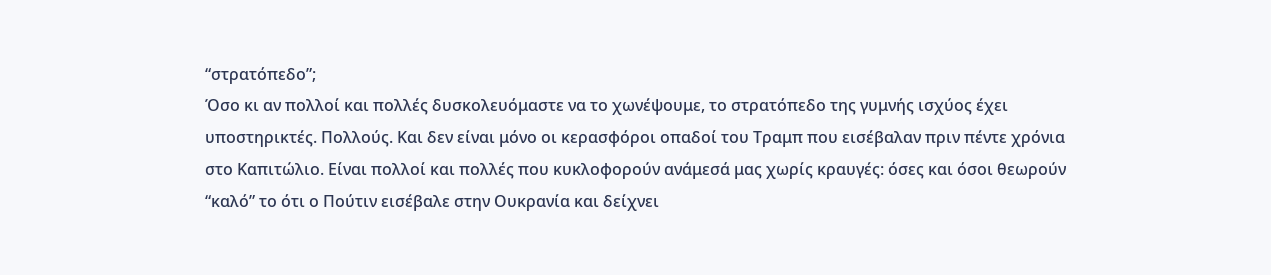“στρατόπεδο”;
Όσο κι αν πολλοί και πολλές δυσκολευόμαστε να το χωνέψουμε, το στρατόπεδο της γυμνής ισχύος έχει υποστηρικτές. Πολλούς. Και δεν είναι μόνο οι κερασφόροι οπαδοί του Τραμπ που εισέβαλαν πριν πέντε χρόνια στο Καπιτώλιο. Είναι πολλοί και πολλές που κυκλοφορούν ανάμεσά μας χωρίς κραυγές: όσες και όσοι θεωρούν “καλό” το ότι ο Πούτιν εισέβαλε στην Ουκρανία και δείχνει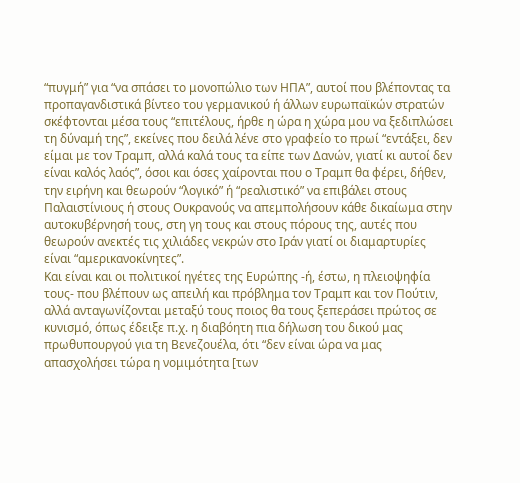“πυγμή” για “να σπάσει το μονοπώλιο των ΗΠΑ”, αυτοί που βλέποντας τα προπαγανδιστικά βίντεο του γερμανικού ή άλλων ευρωπαϊκών στρατών σκέφτονται μέσα τους “επιτέλους, ήρθε η ώρα η χώρα μου να ξεδιπλώσει τη δύναμή της”, εκείνες που δειλά λένε στο γραφείο το πρωί “εντάξει, δεν είμαι με τον Τραμπ, αλλά καλά τους τα είπε των Δανών, γιατί κι αυτοί δεν είναι καλός λαός”, όσοι και όσες χαίρονται που ο Τραμπ θα φέρει, δήθεν, την ειρήνη και θεωρούν “λογικό” ή “ρεαλιστικό” να επιβάλει στους Παλαιστίνιους ή στους Ουκρανούς να απεμπολήσουν κάθε δικαίωμα στην αυτοκυβέρνησή τους, στη γη τους και στους πόρους της, αυτές που θεωρούν ανεκτές τις χιλιάδες νεκρών στο Ιράν γιατί οι διαμαρτυρίες είναι “αμερικανοκίνητες”.
Και είναι και οι πολιτικοί ηγέτες της Ευρώπης -ή, έστω, η πλειοψηφία τους- που βλέπουν ως απειλή και πρόβλημα τον Τραμπ και τον Πούτιν, αλλά ανταγωνίζονται μεταξύ τους ποιος θα τους ξεπεράσει πρώτος σε κυνισμό, όπως έδειξε π.χ. η διαβόητη πια δήλωση του δικού μας πρωθυπουργού για τη Βενεζουέλα, ότι “δεν είναι ώρα να μας απασχολήσει τώρα η νομιμότητα [των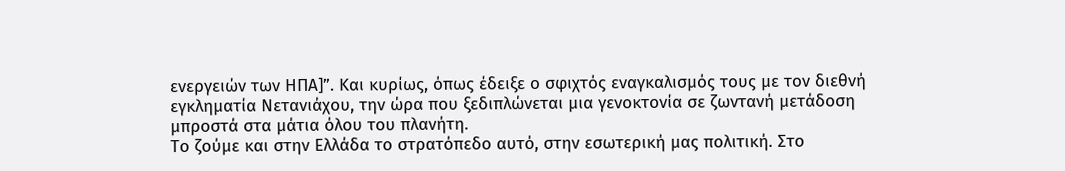ενεργειών των ΗΠΑ]”. Και κυρίως, όπως έδειξε ο σφιχτός εναγκαλισμός τους με τον διεθνή εγκληματία Νετανιάχου, την ώρα που ξεδιπλώνεται μια γενοκτονία σε ζωντανή μετάδοση μπροστά στα μάτια όλου του πλανήτη.
Το ζούμε και στην Ελλάδα το στρατόπεδο αυτό, στην εσωτερική μας πολιτική. Στο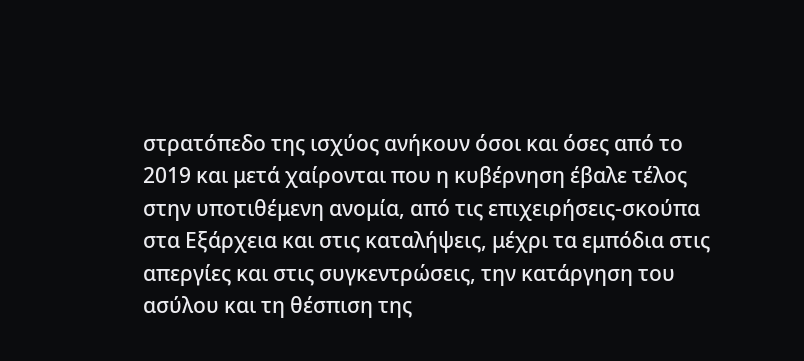στρατόπεδο της ισχύος ανήκουν όσοι και όσες από το 2019 και μετά χαίρονται που η κυβέρνηση έβαλε τέλος στην υποτιθέμενη ανομία, από τις επιχειρήσεις-σκούπα στα Εξάρχεια και στις καταλήψεις, μέχρι τα εμπόδια στις απεργίες και στις συγκεντρώσεις, την κατάργηση του ασύλου και τη θέσπιση της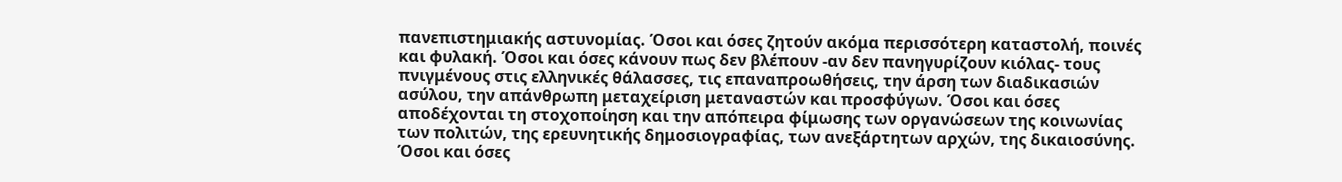πανεπιστημιακής αστυνομίας. Όσοι και όσες ζητούν ακόμα περισσότερη καταστολή, ποινές και φυλακή. Όσοι και όσες κάνουν πως δεν βλέπουν -αν δεν πανηγυρίζουν κιόλας- τους πνιγμένους στις ελληνικές θάλασσες, τις επαναπροωθήσεις, την άρση των διαδικασιών ασύλου, την απάνθρωπη μεταχείριση μεταναστών και προσφύγων. Όσοι και όσες αποδέχονται τη στοχοποίηση και την απόπειρα φίμωσης των οργανώσεων της κοινωνίας των πολιτών, της ερευνητικής δημοσιογραφίας, των ανεξάρτητων αρχών, της δικαιοσύνης. Όσοι και όσες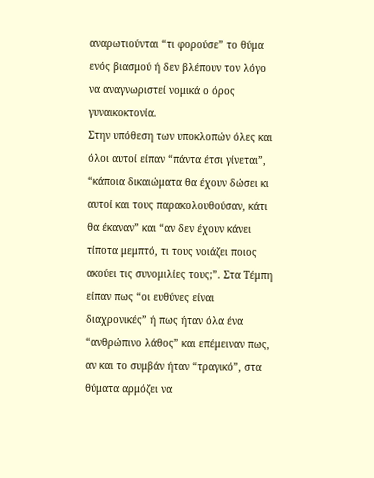αναρωτιούνται “τι φορούσε” το θύμα ενός βιασμού ή δεν βλέπουν τον λόγο να αναγνωριστεί νομικά ο όρος γυναικοκτονία.
Στην υπόθεση των υποκλοπών όλες και όλοι αυτοί είπαν “πάντα έτσι γίνεται”, “κάποια δικαιώματα θα έχουν δώσει κι αυτοί και τους παρακολουθούσαν, κάτι θα έκαναν” και “αν δεν έχουν κάνει τίποτα μεμπτό, τι τους νοιάζει ποιος ακούει τις συνομιλίες τους;”. Στα Τέμπη είπαν πως “οι ευθύνες είναι διαχρονικές” ή πως ήταν όλα ένα “ανθρώπινο λάθος” και επέμειναν πως, αν και το συμβάν ήταν “τραγικό”, στα θύματα αρμόζει να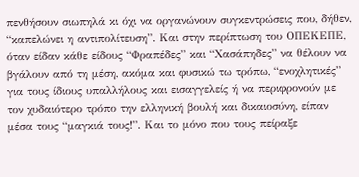πενθήσουν σιωπηλά κι όχι να οργανώνουν συγκεντρώσεις που, δήθεν, “καπελώνει η αντιπολίτευση”. Και στην περίπτωση του ΟΠΕΚΕΠΕ, όταν είδαν κάθε είδους “Φραπέδες” και “Χασάπηδες” να θέλουν να βγάλουν από τη μέση, ακόμα και φυσικώ τω τρόπω, “ενοχλητικές” για τους ίδιους υπαλλήλους και εισαγγελείς ή να περιφρονούν με τον χυδαιότερο τρόπο την ελληνική βουλή και δικαιοσύνη, είπαν μέσα τους “μαγκιά τους!”. Και το μόνο που τους πείραξε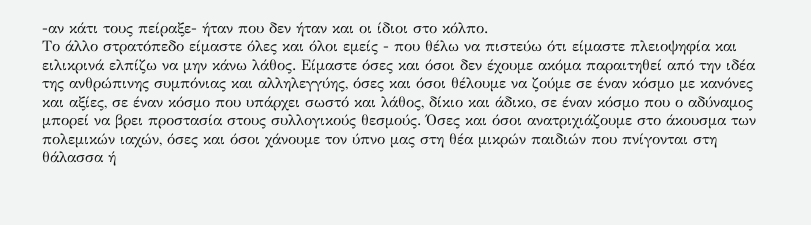-αν κάτι τους πείραξε- ήταν που δεν ήταν και οι ίδιοι στο κόλπο.
Το άλλο στρατόπεδο είμαστε όλες και όλοι εμείς - που θέλω να πιστεύω ότι είμαστε πλειοψηφία και ειλικρινά ελπίζω να μην κάνω λάθος. Είμαστε όσες και όσοι δεν έχουμε ακόμα παραιτηθεί από την ιδέα της ανθρώπινης συμπόνιας και αλληλεγγύης, όσες και όσοι θέλουμε να ζούμε σε έναν κόσμο με κανόνες και αξίες, σε έναν κόσμο που υπάρχει σωστό και λάθος, δίκιο και άδικο, σε έναν κόσμο που ο αδύναμος μπορεί να βρει προστασία στους συλλογικούς θεσμούς. Όσες και όσοι ανατριχιάζουμε στο άκουσμα των πολεμικών ιαχών, όσες και όσοι χάνουμε τον ύπνο μας στη θέα μικρών παιδιών που πνίγονται στη θάλασσα ή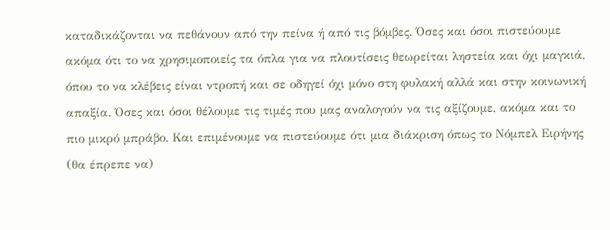καταδικάζονται να πεθάνουν από την πείνα ή από τις βόμβες. Όσες και όσοι πιστεύουμε ακόμα ότι το να χρησιμοποιείς τα όπλα για να πλουτίσεις θεωρείται ληστεία και όχι μαγκιά, όπου το να κλέβεις είναι ντροπή και σε οδηγεί όχι μόνο στη φυλακή αλλά και στην κοινωνική απαξία. Όσες και όσοι θέλουμε τις τιμές που μας αναλογούν να τις αξίζουμε, ακόμα και το πιο μικρό μπράβο. Και επιμένουμε να πιστεύουμε ότι μια διάκριση όπως το Νόμπελ Ειρήνης (θα έπρεπε να)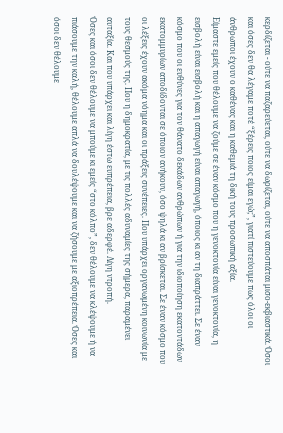κερδίζεται - ούτε να παζαρεύεται, ούτε να δωρίζεται, ούτε να αποσπάται μισο-εκβιαστικά. Όσοι και όσες δεν θα λέγαμε ποτέ “ξέρεις ποιος είμαι εγώ;”, γιατί πιστεύουμε πως όλοι οι άνθρωποι έχουν ο καθένας και η καθεμιά τη δική τους προσωπική αξία.
Είμαστε εμείς που θέλουμε να ζούμε σε έναν κόσμο που η γενοκτονία είναι γενοκτονία, η εισβολή είναι εισβολή και η απαγωγή είναι απαγωγή, όποιος κι αν τη διαπράττει. Σε έναν κόσμο που οι ευθύνες για τον θάνατο δεκάδων ανθρώπων ή για την ιδιοποίηση εκατοντάδων εκατομμυρίων αποδίδονται σε όποιον ανήκουν, όσο ψηλά κι αν βρίσκεται. Σε έναν κόσμο που οι λέξεις έχουν ακόμα νόημα και οι πράξεις συνέπειες. Που υπάρχει οργανωμένη κοινωνία με τους θεσμούς της. Που η δημοκρατία, με τις πολλές αδυναμίες της σήμερα, παραμένει αυταξία. Και που υπάρχει και λίγη έστω ευπρέπεια, βρε αδερφέ. Λίγη ντροπή.
Όσες και όσοι δεν θέλουμε να μπούμε κι εμείς “στο κόλπο”, δεν θέλουμε να κλέψουμε ή να πιάσουμε την καλή, θέλουμε απλά να δουλέψουμε και να ζήσουμε με αξιοπρέπεια. Όσες και όσοι δεν θέλουμε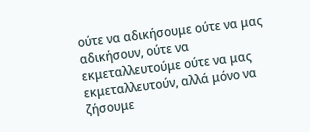ούτε να αδικήσουμε ούτε να μας αδικήσουν, ούτε να εκμεταλλευτούμε ούτε να μας εκμεταλλευτούν, αλλά μόνο να ζήσουμε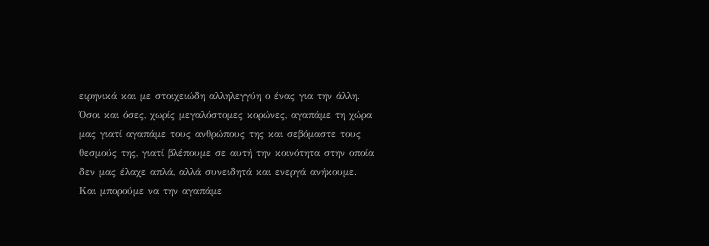ειρηνικά και με στοιχειώδη αλληλεγγύη ο ένας για την άλλη. Όσοι και όσες, χωρίς μεγαλόστομες κορώνες, αγαπάμε τη χώρα μας γιατί αγαπάμε τους ανθρώπους της και σεβόμαστε τους θεσμούς της, γιατί βλέπουμε σε αυτή την κοινότητα στην οποία δεν μας έλαχε απλά, αλλά συνειδητά και ενεργά ανήκουμε. Και μπορούμε να την αγαπάμε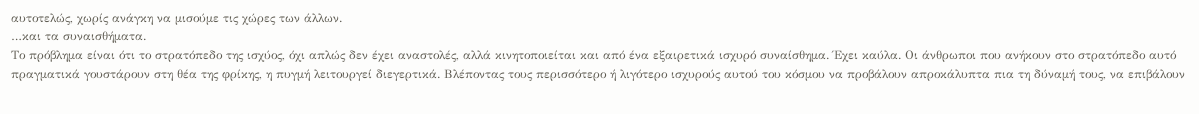αυτοτελώς, χωρίς ανάγκη να μισούμε τις χώρες των άλλων.
…και τα συναισθήματα.
Το πρόβλημα είναι ότι το στρατόπεδο της ισχύος, όχι απλώς δεν έχει αναστολές, αλλά κινητοποιείται και από ένα εξαιρετικά ισχυρό συναίσθημα. Έχει καύλα. Οι άνθρωποι που ανήκουν στο στρατόπεδο αυτό πραγματικά γουστάρουν στη θέα της φρίκης, η πυγμή λειτουργεί διεγερτικά. Βλέποντας τους περισσότερο ή λιγότερο ισχυρούς αυτού του κόσμου να προβάλουν απροκάλυπτα πια τη δύναμή τους, να επιβάλουν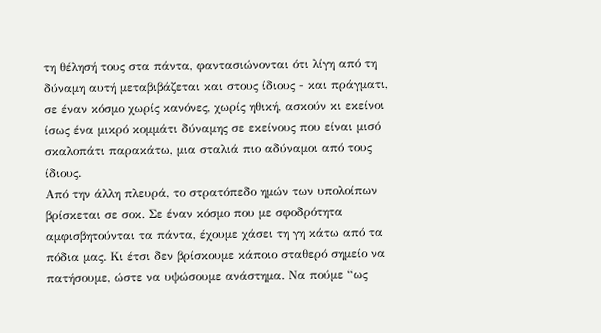τη θέλησή τους στα πάντα, φαντασιώνονται ότι λίγη από τη δύναμη αυτή μεταβιβάζεται και στους ίδιους - και πράγματι, σε έναν κόσμο χωρίς κανόνες, χωρίς ηθική, ασκούν κι εκείνοι ίσως ένα μικρό κομμάτι δύναμης σε εκείνους που είναι μισό σκαλοπάτι παρακάτω, μια σταλιά πιο αδύναμοι από τους ίδιους.
Από την άλλη πλευρά, το στρατόπεδο ημών των υπολοίπων βρίσκεται σε σοκ. Σε έναν κόσμο που με σφοδρότητα αμφισβητούνται τα πάντα, έχουμε χάσει τη γη κάτω από τα πόδια μας. Κι έτσι δεν βρίσκουμε κάποιο σταθερό σημείο να πατήσουμε, ώστε να υψώσουμε ανάστημα. Να πούμε “ως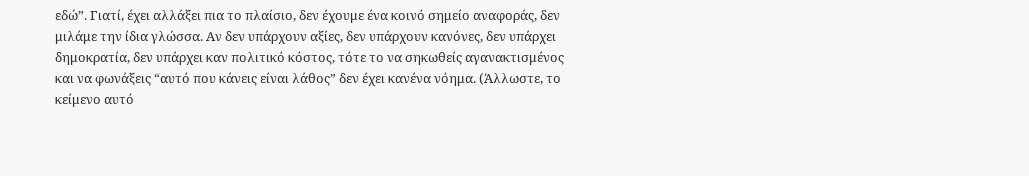εδώ”. Γιατί, έχει αλλάξει πια το πλαίσιο, δεν έχουμε ένα κοινό σημείο αναφοράς, δεν μιλάμε την ίδια γλώσσα. Αν δεν υπάρχουν αξίες, δεν υπάρχουν κανόνες, δεν υπάρχει δημοκρατία, δεν υπάρχει καν πολιτικό κόστος, τότε το να σηκωθείς αγανακτισμένος και να φωνάξεις “αυτό που κάνεις είναι λάθος” δεν έχει κανένα νόημα. (Άλλωστε, το κείμενο αυτό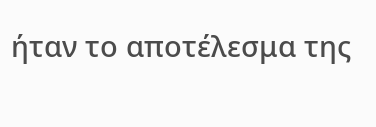ήταν το αποτέλεσμα της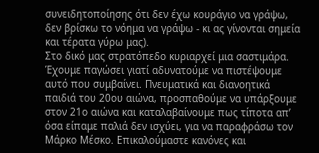συνειδητοποίησης ότι δεν έχω κουράγιο να γράψω, δεν βρίσκω το νόημα να γράψω - κι ας γίνονται σημεία και τέρατα γύρω μας).
Στο δικό μας στρατόπεδο κυριαρχεί μια σαστιμάρα. Έχουμε παγώσει γιατί αδυνατούμε να πιστέψουμε αυτό που συμβαίνει. Πνευματικά και διανοητικά παιδιά του 20ου αιώνα, προσπαθούμε να υπάρξουμε στον 21ο αιώνα και καταλαβαίνουμε πως τίποτα απ’ όσα είπαμε παλιά δεν ισχύει, για να παραφράσω τον Μάρκο Μέσκο. Επικαλούμαστε κανόνες και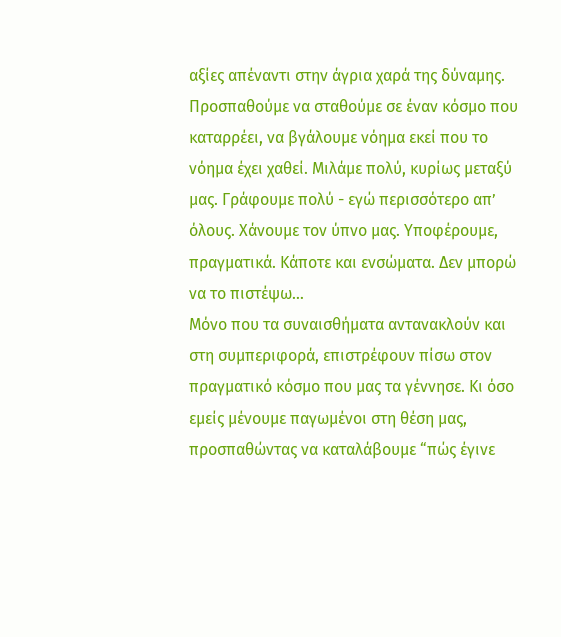αξίες απέναντι στην άγρια χαρά της δύναμης. Προσπαθούμε να σταθούμε σε έναν κόσμο που καταρρέει, να βγάλουμε νόημα εκεί που το νόημα έχει χαθεί. Μιλάμε πολύ, κυρίως μεταξύ μας. Γράφουμε πολύ - εγώ περισσότερο απ’ όλους. Χάνουμε τον ύπνο μας. Υποφέρουμε, πραγματικά. Κάποτε και ενσώματα. Δεν μπορώ να το πιστέψω…
Μόνο που τα συναισθήματα αντανακλούν και στη συμπεριφορά, επιστρέφουν πίσω στον πραγματικό κόσμο που μας τα γέννησε. Κι όσο εμείς μένουμε παγωμένοι στη θέση μας, προσπαθώντας να καταλάβουμε “πώς έγινε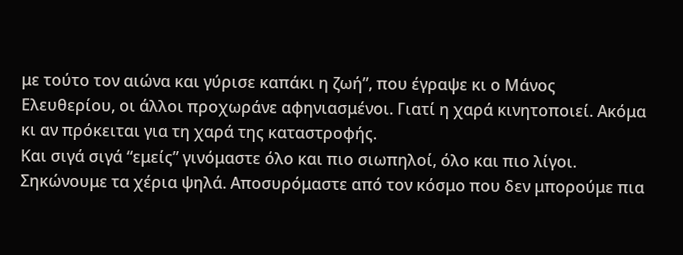με τούτο τον αιώνα και γύρισε καπάκι η ζωή”, που έγραψε κι ο Μάνος Ελευθερίου, οι άλλοι προχωράνε αφηνιασμένοι. Γιατί η χαρά κινητοποιεί. Ακόμα κι αν πρόκειται για τη χαρά της καταστροφής.
Και σιγά σιγά “εμείς” γινόμαστε όλο και πιο σιωπηλοί, όλο και πιο λίγοι. Σηκώνουμε τα χέρια ψηλά. Αποσυρόμαστε από τον κόσμο που δεν μπορούμε πια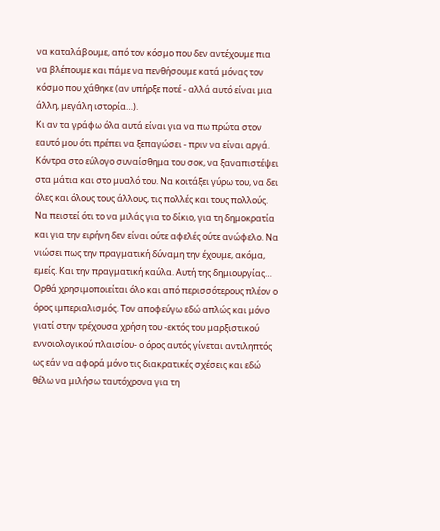να καταλάβουμε, από τον κόσμο που δεν αντέχουμε πια να βλέπουμε και πάμε να πενθήσουμε κατά μόνας τον κόσμο που χάθηκε (αν υπήρξε ποτέ - αλλά αυτό είναι μια άλλη, μεγάλη ιστορία…).
Κι αν τα γράφω όλα αυτά είναι για να πω πρώτα στον εαυτό μου ότι πρέπει να ξεπαγώσει - πριν να είναι αργά. Κόντρα στο εύλογο συναίσθημα του σοκ, να ξαναπιστέψει στα μάτια και στο μυαλό του. Να κοιτάξει γύρω του, να δει όλες και όλους τους άλλους, τις πολλές και τους πολλούς. Να πειστεί ότι το να μιλάς για το δίκιο, για τη δημοκρατία και για την ειρήνη δεν είναι ούτε αφελές ούτε ανώφελο. Να νιώσει πως την πραγματική δύναμη την έχουμε, ακόμα, εμείς. Και την πραγματική καύλα. Αυτή της δημιουργίας…
Ορθά χρησιμοποιείται όλο και από περισσότερους πλέον ο όρος ιμπεριαλισμός. Τον αποφεύγω εδώ απλώς και μόνο γιατί στην τρέχουσα χρήση του -εκτός του μαρξιστικού εννοιολογικού πλαισίου- ο όρος αυτός γίνεται αντιληπτός ως εάν να αφορά μόνο τις διακρατικές σχέσεις και εδώ θέλω να μιλήσω ταυτόχρονα για τη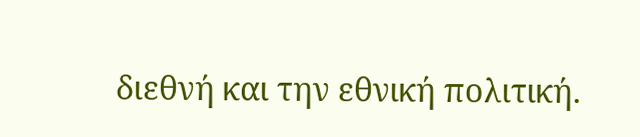διεθνή και την εθνική πολιτική.